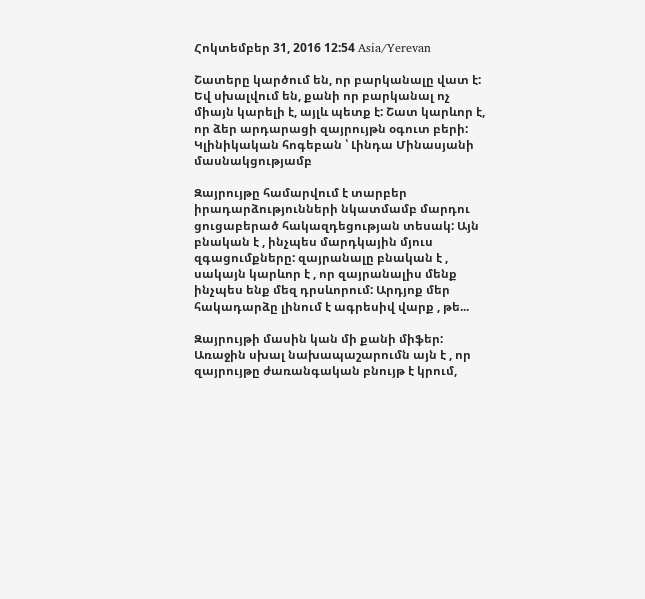Հոկտեմբեր 31, 2016 12:54 Asia/Yerevan

Շատերը կարծում են, որ բարկանալը վատ է: Եվ սխալվում են, քանի որ բարկանալ ոչ միայն կարելի է, այլև պետք է: Շատ կարևոր է, որ ձեր արդարացի զայրույթն օգուտ բերի: Կլինիկական հոգեբան ՝ Լինդա Մինասյանի մասնակցությամբ

Զայրույթը համարվում է տարբեր իրադարձությունների նկատմամբ մարդու ցուցաբերած հակազդեցության տեսակ: Այն բնական է , ինչպես մարդկային մյուս զգացումքները: զայրանալը բնական է , սակայն կարևոր է , որ զայրանալիս մենք ինչպես ենք մեզ դրսևորում: Արդյոք մեր հակադարձը լինում է ագրեսիվ վարք , թե...

Զայրույթի մասին կան մի քանի միֆեր: Առաջին սխալ նախապաշարումն այն է , որ զայրույթը ժառանգական բնույթ է կրում,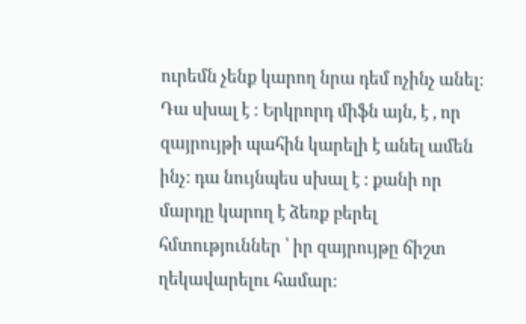ուրեմն չենք կարող նրա դեմ ոչինչ անել: Դա սխալ է : Երկրորդ միֆն այն, է , որ զայրույթի պահին կարելի է անել ամեն ինչ: դա նույնպես սխալ է : քանի որ մարդը կարող է ձեռք բերել հմտություններ ՝ իր զայրույթը ճիշտ ղեկավարելու համար: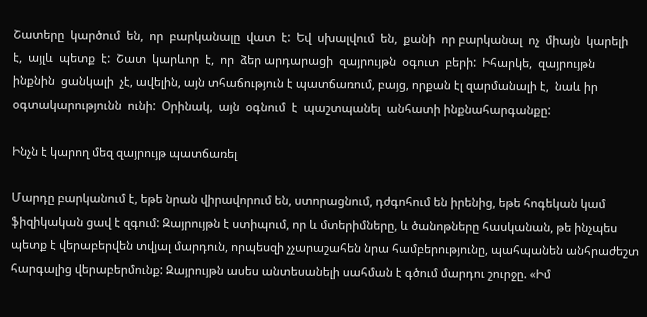Շատերը  կարծում  են,  որ  բարկանալը  վատ  է:  Եվ  սխալվում  են,  քանի  որ բարկանալ  ոչ  միայն  կարելի  է,  այլև  պետք  է:  Շատ  կարևոր  է,  որ  ձեր արդարացի  զայրույթն  օգուտ  բերի:  Իհարկե,  զայրույթն  ինքնին  ցանկալի  չէ, ավելին, այն տհաճություն է պատճառում, բայց, որքան էլ զարմանալի է,  նաև իր  օգտակարությունն  ունի:  Օրինակ,  այն  օգնում  է  պաշտպանել  անհատի ինքնահարգանքը:

Ինչն է կարող մեզ զայրույթ պատճառել

Մարդը բարկանում է, եթե նրան վիրավորում են, ստորացնում, դժգոհում են իրենից, եթե հոգեկան կամ ֆիզիկական ցավ է զգում: Զայրույթն է ստիպում, որ և մտերիմները, և ծանոթները հասկանան, թե ինչպես պետք է վերաբերվեն տվյալ մարդուն, որպեսզի չչարաշահեն նրա համբերությունը, պահպանեն անհրաժեշտ հարգալից վերաբերմունք: Զայրույթն ասես անտեսանելի սահման է գծում մարդու շուրջը. «Իմ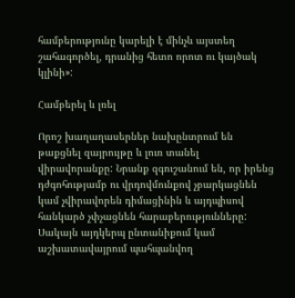համբերությունը կարելի է մինչև այստեղ շահագործել, դրանից հետո որոտ ու կայծակ կլինի»:

Համբերել և լռել

Որոշ խաղաղասերներ նախընտրում են թաքցնել զայրույթը և լուռ տանել վիրավորանքը: Նրանք զգուշանում են, որ իրենց դժգոհությամբ ու վրդովմունքով չբարկացնեն կամ չվիրավորեն դիմացինին և այդպիսով հանկարծ չփչացնեն հարաբերությունները: Սակայն այդկերպ ընտանիքում կամ աշխատավայրում պահպանվող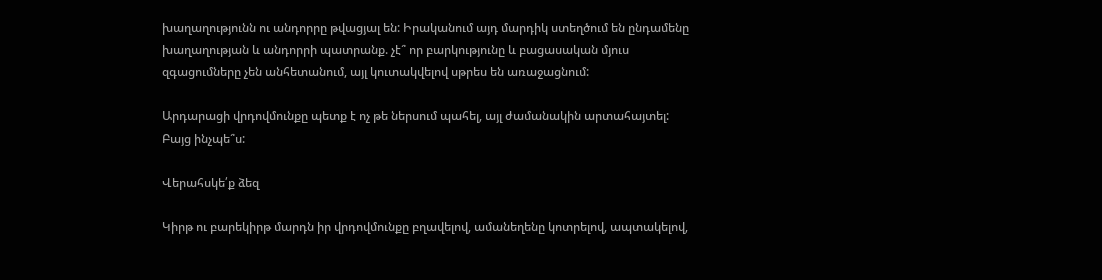խաղաղությունն ու անդորրը թվացյալ են: Իրականում այդ մարդիկ ստեղծում են ընդամենը խաղաղության և անդորրի պատրանք. չէ՞ որ բարկությունը և բացասական մյուս զգացումները չեն անհետանում, այլ կուտակվելով սթրես են առաջացնում:

Արդարացի վրդովմունքը պետք է ոչ թե ներսում պահել, այլ ժամանակին արտահայտել: Բայց ինչպե՞ս:

Վերահսկե՛ք ձեզ

Կիրթ ու բարեկիրթ մարդն իր վրդովմունքը բղավելով, ամանեղենը կոտրելով, ապտակելով,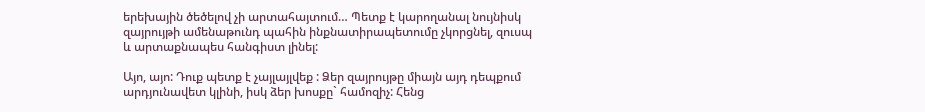երեխային ծեծելով չի արտահայտում… Պետք է կարողանալ նույնիսկ զայրույթի ամենաթունդ պահին ինքնատիրապետումը չկորցնել, զուսպ և արտաքնապես հանգիստ լինել:

Այո, այո: Դուք պետք է չայլայլվեք : Ձեր զայրույթը միայն այդ դեպքում արդյունավետ կլինի, իսկ ձեր խոսքը` համոզիչ: Հենց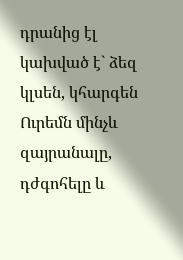դրանից էլ կախված է` ձեզ կլսեն, կհարգեն Ուրեմն մինչև զայրանալը, դժգոհելը և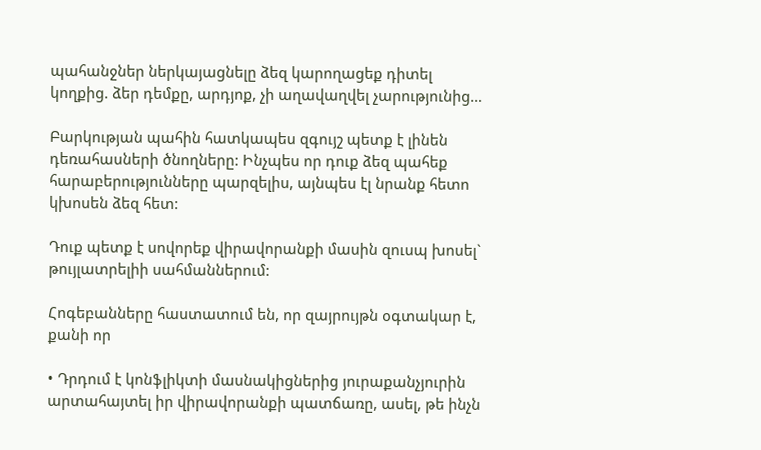պահանջներ ներկայացնելը ձեզ կարողացեք դիտել կողքից. ձեր դեմքը, արդյոք, չի աղավաղվել չարությունից…

Բարկության պահին հատկապես զգույշ պետք է լինեն դեռահասների ծնողները: Ինչպես որ դուք ձեզ պահեք հարաբերությունները պարզելիս, այնպես էլ նրանք հետո կխոսեն ձեզ հետ:

Դուք պետք է սովորեք վիրավորանքի մասին զուսպ խոսել` թույլատրելիի սահմաններում:

Հոգեբանները հաստատում են, որ զայրույթն օգտակար է, քանի որ

• Դրդում է կոնֆլիկտի մասնակիցներից յուրաքանչյուրին արտահայտել իր վիրավորանքի պատճառը, ասել, թե ինչն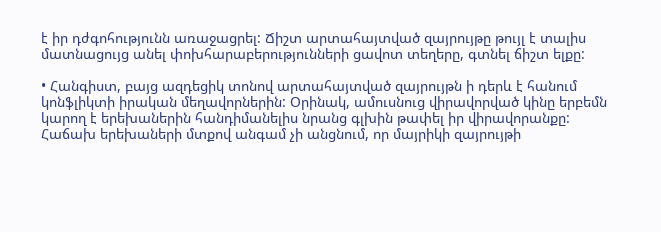է իր դժգոհությունն առաջացրել: Ճիշտ արտահայտված զայրույթը թույլ է տալիս մատնացույց անել փոխհարաբերությունների ցավոտ տեղերը, գտնել ճիշտ ելքը:

• Հանգիստ, բայց ազդեցիկ տոնով արտահայտված զայրույթն ի դերև է հանում կոնֆլիկտի իրական մեղավորներին: Օրինակ, ամուսնուց վիրավորված կինը երբեմն կարող է երեխաներին հանդիմանելիս նրանց գլխին թափել իր վիրավորանքը: Հաճախ երեխաների մտքով անգամ չի անցնում, որ մայրիկի զայրույթի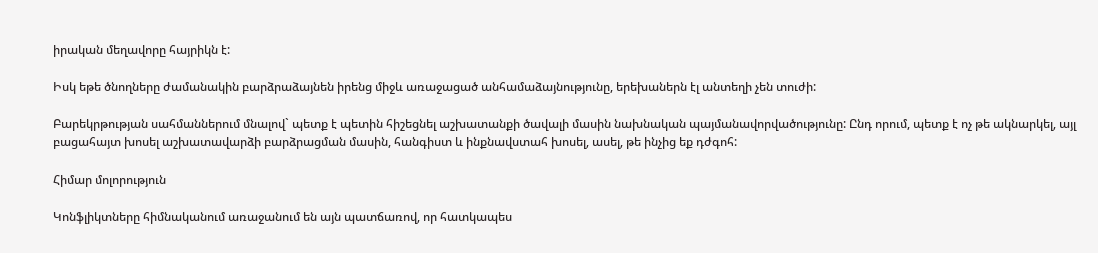իրական մեղավորը հայրիկն է:

Իսկ եթե ծնողները ժամանակին բարձրաձայնեն իրենց միջև առաջացած անհամաձայնությունը, երեխաներն էլ անտեղի չեն տուժի:

Բարեկրթության սահմաններում մնալով` պետք է պետին հիշեցնել աշխատանքի ծավալի մասին նախնական պայմանավորվածությունը: Ընդ որում, պետք է ոչ թե ակնարկել, այլ բացահայտ խոսել աշխատավարձի բարձրացման մասին, հանգիստ և ինքնավստահ խոսել, ասել, թե ինչից եք դժգոհ:

Հիմար մոլորություն

Կոնֆլիկտները հիմնականում առաջանում են այն պատճառով, որ հատկապես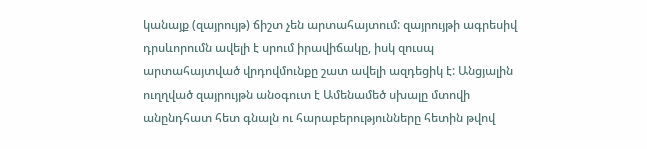կանայք (զայրույթ) ճիշտ չեն արտահայտում: զայրույթի ագրեսիվ դրսևորումն ավելի է սրում իրավիճակը, իսկ զուսպ արտահայտված վրդովմունքը շատ ավելի ազդեցիկ է: Անցյալին ուղղված զայրույթն անօգուտ է Ամենամեծ սխալը մտովի անընդհատ հետ գնալն ու հարաբերությունները հետին թվով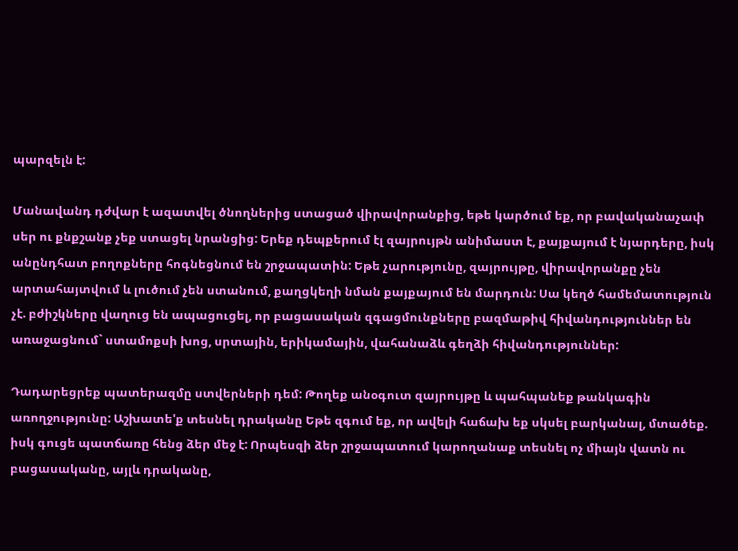պարզելն է:

Մանավանդ դժվար է ազատվել ծնողներից ստացած վիրավորանքից, եթե կարծում եք, որ բավականաչափ սեր ու քնքշանք չեք ստացել նրանցից: Երեք դեպքերում էլ զայրույթն անիմաստ է, քայքայում է նյարդերը, իսկ անընդհատ բողոքները հոգնեցնում են շրջապատին: Եթե չարությունը, զայրույթը, վիրավորանքը չեն արտահայտվում և լուծում չեն ստանում, քաղցկեղի նման քայքայում են մարդուն: Սա կեղծ համեմատություն չէ. բժիշկները վաղուց են ապացուցել, որ բացասական զգացմունքները բազմաթիվ հիվանդություններ են առաջացնում` ստամոքսի խոց, սրտային, երիկամային, վահանաձև գեղձի հիվանդություններ:

Դադարեցրեք պատերազմը ստվերների դեմ: Թողեք անօգուտ զայրույթը և պահպանեք թանկագին առողջությունը: Աշխատե'ք տեսնել դրականը Եթե զգում եք, որ ավելի հաճախ եք սկսել բարկանալ, մտածեք. իսկ գուցե պատճառը հենց ձեր մեջ է: Որպեսզի ձեր շրջապատում կարողանաք տեսնել ոչ միայն վատն ու բացասականը, այլև դրականը,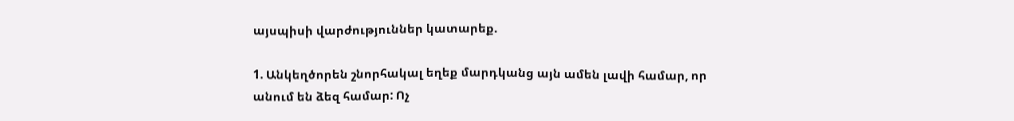այսպիսի վարժություններ կատարեք.

1. Անկեղծորեն շնորհակալ եղեք մարդկանց այն ամեն լավի համար, որ անում են ձեզ համար: Ոչ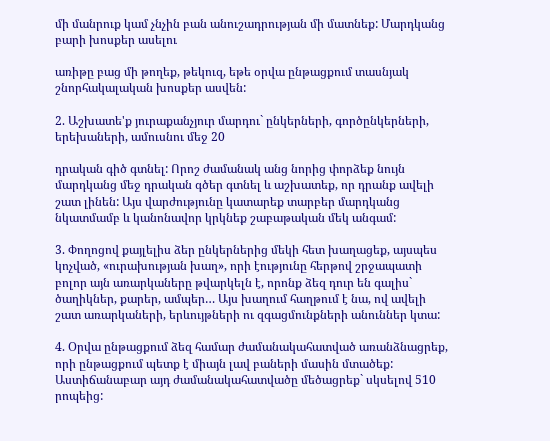մի մանրուք կամ չնչին բան անուշադրության մի մատնեք: Մարդկանց բարի խոսքեր ասելու

առիթը բաց մի թողեք, թեկուզ, եթե օրվա ընթացքում տասնյակ շնորհակալական խոսքեր ասվեն:

2. Աշխատե'ք յուրաքանչյուր մարդու` ընկերների, գործընկերների, երեխաների, ամուսնու մեջ 20

դրական գիծ գտնել: Որոշ ժամանակ անց նորից փորձեք նույն մարդկանց մեջ դրական գծեր գտնել և աշխատեք, որ դրանք ավելի շատ լինեն: Այս վարժությունը կատարեք տարբեր մարդկանց նկատմամբ և կանոնավոր կրկնեք շաբաթական մեկ անգամ:

3. Փողոցով քայլելիս ձեր ընկերներից մեկի հետ խաղացեք, այսպես կոչված, «ուրախության խաղ», որի էությունը հերթով շրջապատի բոլոր այն առարկաները թվարկելն է, որոնք ձեզ դուր են գալիս` ծաղիկներ, քարեր, ամպեր… Այս խաղում հաղթում է նա, ով ավելի շատ առարկաների, երևույթների ու զգացմունքների անուններ կտա:

4. Օրվա ընթացքում ձեզ համար ժամանակահատված առանձնացրեք, որի ընթացքում պետք է միայն լավ բաների մասին մտածեք: Աստիճանաբար այդ ժամանակահատվածը մեծացրեք` սկսելով 510 րոպեից: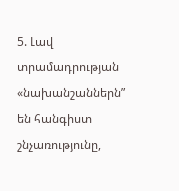5. Լավ տրամադրության «նախանշաններն” են հանգիստ շնչառությունը,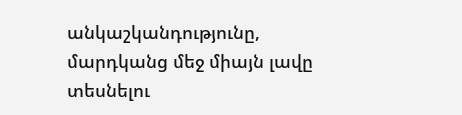անկաշկանդությունը, մարդկանց մեջ միայն լավը տեսնելու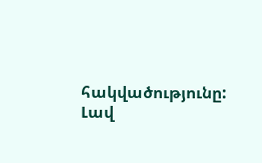հակվածությունը: Լավ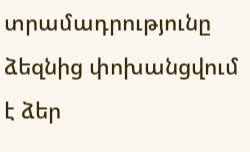տրամադրությունը ձեզնից փոխանցվում է ձեր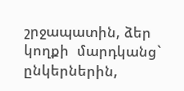շրջապատին, ձեր կողքի  մարդկանց`  ընկերներին,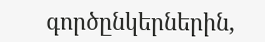գործընկերներին,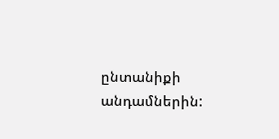ընտանիքի անդամներին: